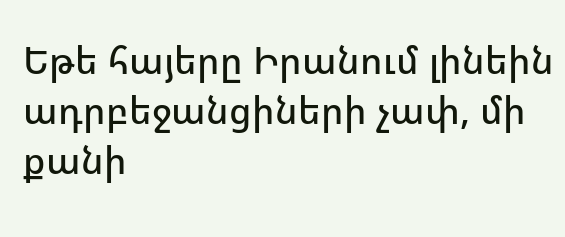Եթե հայերը Իրանում լինեին ադրբեջանցիների չափ, մի քանի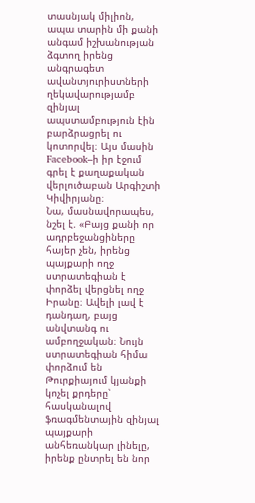տասնյակ միլիոն, ապա տարին մի քանի անգամ իշխանության ձգտող իրենց անգրագետ ավանտյուրիստների ղեկավարությամբ զինյալ ապստամբություն էին բարձրացրել ու կոտորվել։ Այս մասին Facebook–ի իր էջում գրել է քաղաքական վերլուծաբան Արգիշտի Կիվիրյանը։
Նա, մասնավորապես, նշել է. «Բայց քանի որ ադրբեջանցիները հայեր չեն, իրենց պայքարի ողջ ստրատեգիան է փորձել վերցնել ողջ Իրանը։ Ավելի լավ է դանդաղ, բայց անվտանգ ու ամբողջական։ Նույն ստրատեգիան հիմա փորձում են Թուրքիայում կյանքի կոչել քրդերը՝ հասկանալով ֆռագմենտային զինյալ պայքարի անհեռանկար լինելը, իրենք ընտրել են նոր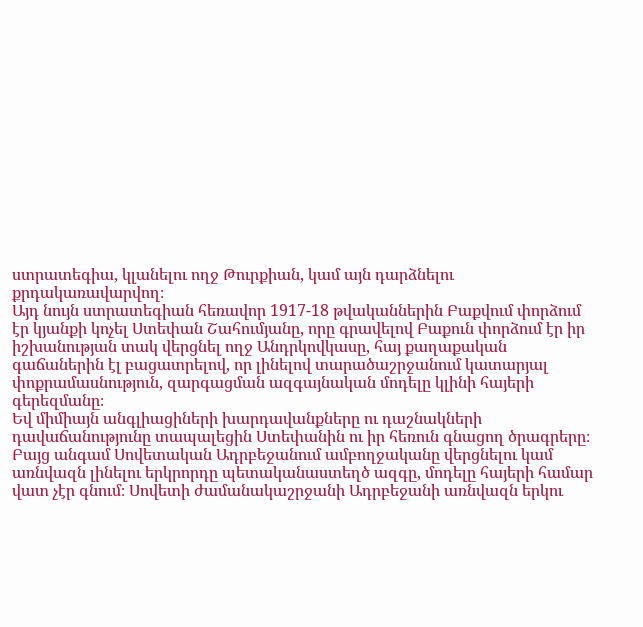ստրատեգիա, կլանելու ողջ Թուրքիան, կամ այն դարձնելու քրդակառավարվող։
Այդ նույն ստրատեգիան հեռավոր 1917-18 թվականներին Բաքվում փորձում էր կյանքի կոչել Ստեփան Շահումյանը, որը գրավելով Բաքուն փորձում էր իր իշխանության տակ վերցնել ողջ Անդրկովկասը, հայ քաղաքական գաճաներին էլ բացատրելով, որ լինելով տարածաշրջանում կատարյալ փոքրամասնություն, զարգացման ազգայնական մոդելը կլինի հայերի գերեզմանը։
Եվ միմիայն անգլիացիների խարդավանքները ու դաշնակների դավաճանությունը տապալեցին Ստեփանին ու իր հեռուն գնացող ծրագրերը։ Բայց անգամ Սովետական Ադրբեջանում ամբողջականը վերցնելու կամ առնվազն լինելու երկրորդը պետականաստեղծ ազգը, մոդելը հայերի համար վատ չէր գնում։ Սովետի ժամանակաշրջանի Ադրբեջանի առնվազն երկու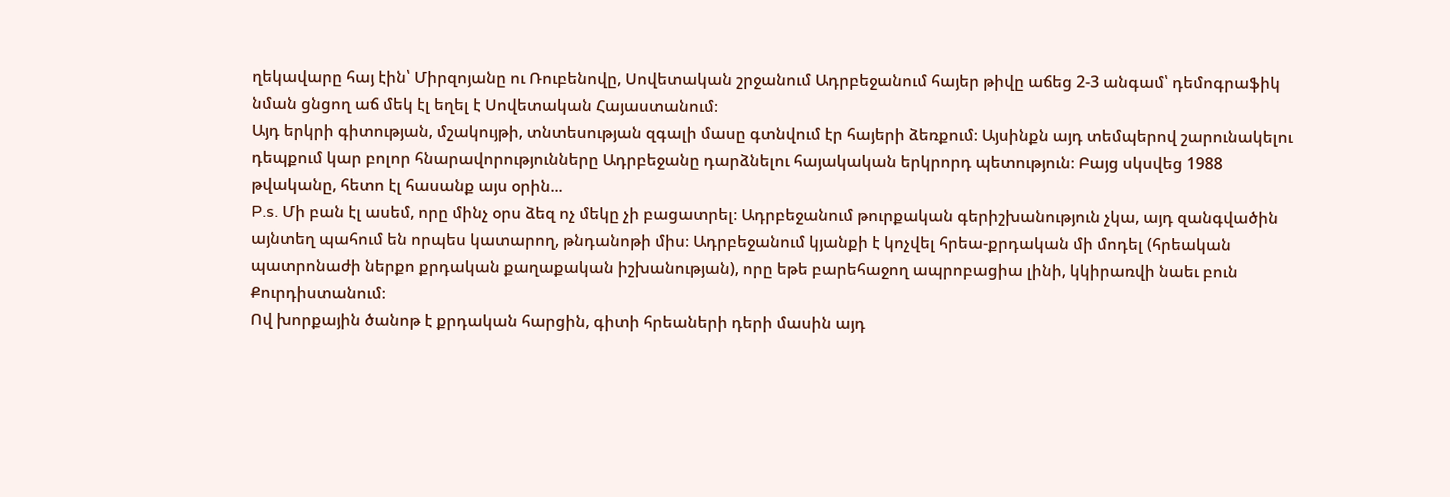ղեկավարը հայ էին՝ Միրզոյանը ու Ռուբենովը, Սովետական շրջանում Ադրբեջանում հայեր թիվը աճեց 2-3 անգամ՝ դեմոգրաֆիկ նման ցնցող աճ մեկ էլ եղել է Սովետական Հայաստանում։
Այդ երկրի գիտության, մշակույթի, տնտեսության զգալի մասը գտնվում էր հայերի ձեռքում։ Այսինքն այդ տեմպերով շարունակելու դեպքում կար բոլոր հնարավորությունները Ադրբեջանը դարձնելու հայակական երկրորդ պետություն։ Բայց սկսվեց 1988 թվականը, հետո էլ հասանք այս օրին...
P.s. Մի բան էլ ասեմ, որը մինչ օրս ձեզ ոչ մեկը չի բացատրել։ Ադրբեջանում թուրքական գերիշխանություն չկա, այդ զանգվածին այնտեղ պահում են որպես կատարող, թնդանոթի միս։ Ադրբեջանում կյանքի է կոչվել հրեա-քրդական մի մոդել (հրեական պատրոնաժի ներքո քրդական քաղաքական իշխանության), որը եթե բարեհաջող ապրոբացիա լինի, կկիրառվի նաեւ բուն Քուրդիստանում։
Ով խորքային ծանոթ է քրդական հարցին, գիտի հրեաների դերի մասին այդ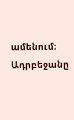ամենում։ Ադրբեջանը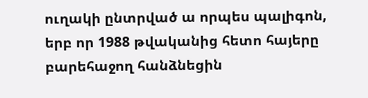ուղակի ընտրված ա որպես պալիգոն, երբ որ 1988 թվականից հետո հայերը բարեհաջող հանձնեցին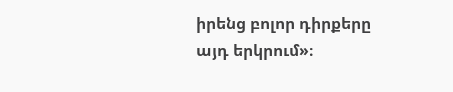իրենց բոլոր դիրքերը այդ երկրում»։